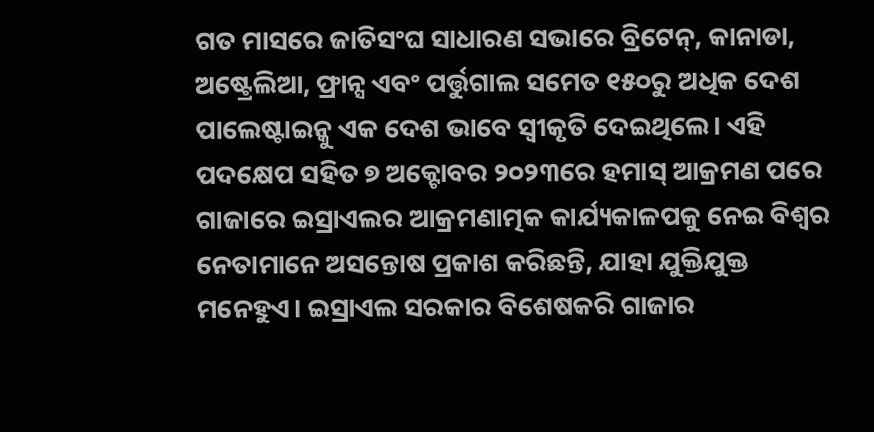ଗତ ମାସରେ ଜାତିସଂଘ ସାଧାରଣ ସଭାରେ ବ୍ରିଟେନ୍, କାନାଡା, ଅଷ୍ଟ୍ରେଲିଆ, ଫ୍ରାନ୍ସ ଏବଂ ପର୍ତ୍ତୁଗାଲ ସମେତ ୧୫୦ରୁ ଅଧିକ ଦେଶ ପାଲେଷ୍ଟାଇନ୍କୁ ଏକ ଦେଶ ଭାବେ ସ୍ବୀକୃତି ଦେଇଥିଲେ। ଏହି ପଦକ୍ଷେପ ସହିତ ୭ ଅକ୍ଟୋବର ୨୦୨୩ରେ ହମାସ୍ ଆକ୍ରମଣ ପରେ ଗାଜାରେ ଇସ୍ରାଏଲର ଆକ୍ରମଣାତ୍ମକ କାର୍ଯ୍ୟକାଳପକୁ ନେଇ ବିଶ୍ୱର ନେତାମାନେ ଅସନ୍ତୋଷ ପ୍ରକାଶ କରିଛନ୍ତି, ଯାହା ଯୁକ୍ତିଯୁକ୍ତ ମନେହୁଏ। ଇସ୍ରାଏଲ ସରକାର ବିଶେଷକରି ଗାଜାର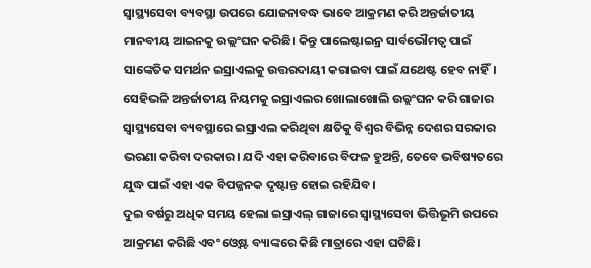ସ୍ବାସ୍ଥ୍ୟସେବା ବ୍ୟବସ୍ଥା ଉପରେ ଯୋଜନାବଦ୍ଧ ଭାବେ ଆକ୍ରମଣ କରି ଅନ୍ତର୍ଜାତୀୟ ମାନବୀୟ ଆଇନକୁ ଉଲ୍ଲଂଘନ କରିଛି। କିନ୍ତୁ ପାଲେଷ୍ଟାଇନ୍ର ସାର୍ବଭୌମତ୍ୱ ପାଇଁ ସାଙ୍କେତିକ ସମର୍ଥନ ଇସ୍ରାଏଲକୁ ଉତ୍ତରଦାୟୀ କରାଇବା ପାଇଁ ଯଥେଷ୍ଟ ହେବ ନାହିଁ। ସେହିଭଳି ଅନ୍ତର୍ଜାତୀୟ ନିୟମକୁ ଇସ୍ରାଏଲର ଖୋଲାଖୋଲି ଉଲ୍ଲଂଘନ କରି ଗାଜାର ସ୍ବାସ୍ଥ୍ୟସେବା ବ୍ୟବସ୍ଥାରେ ଇସ୍ରାଏଲ କରିଥିବା କ୍ଷତିକୁ ବିଶ୍ୱର ବିଭିନ୍ନ ଦେଶର ସରକାର ଭରଣା କରିବା ଦରକାର। ଯଦି ଏହା କରିବାରେ ବିଫଳ ହୁଅନ୍ତି, ତେବେ ଭବିଷ୍ୟତରେ ଯୁଦ୍ଧ ପାଇଁ ଏହା ଏକ ବିପଜ୍ଜନକ ଦୃଷ୍ଟାନ୍ତ ହୋଇ ରହିଯିବ।
ଦୁଇ ବର୍ଷରୁ ଅଧିକ ସମୟ ହେଲା ଇସ୍ରାଏଲ୍ ଗାଜାରେ ସ୍ବାସ୍ଥ୍ୟସେବା ଭିତ୍ତିଭୂମି ଉପରେ ଆକ୍ରମଣ କରିଛି ଏବଂ ଓ୍ବେଷ୍ଟ ବ୍ୟାଙ୍କରେ କିଛି ମାତ୍ରାରେ ଏହା ଘଟିଛି।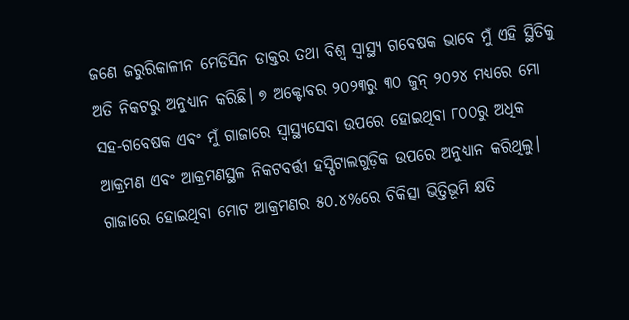ଜଣେ ଜରୁରିକାଳୀନ ମେଡିସିନ ଡାକ୍ତର ତଥା ବିଶ୍ୱ ସ୍ବାସ୍ଥ୍ୟ ଗବେଷକ ଭାବେ ମୁଁ ଏହି ସ୍ଥିତିକୁ ଅତି ନିକଟରୁ ଅନୁଧ୍ୟାନ କରିଛି। ୭ ଅକ୍ଟୋବର ୨୦୨୩ରୁ ୩୦ ଜୁନ୍ ୨୦୨୪ ମଧ୍ୟରେ ମୋ ସହ-ଗବେଷକ ଏବଂ ମୁଁ ଗାଜାରେ ସ୍ବାସ୍ଥ୍ୟସେବା ଉପରେ ହୋଇଥିବା ୮୦୦ରୁ ଅଧିକ ଆକ୍ରମଣ ଏବଂ ଆକ୍ରମଣସ୍ଥଳ ନିକଟବର୍ତ୍ତୀ ହସ୍ପିଟାଲଗୁଡ଼ିକ ଉପରେ ଅନୁଧ୍ୟାନ କରିଥିଲୁ। ଗାଜାରେ ହୋଇଥିବା ମୋଟ ଆକ୍ରମଣର ୫୦.୪%ରେ ଚିକିତ୍ସା ଭିତ୍ତିଭୂମି କ୍ଷତି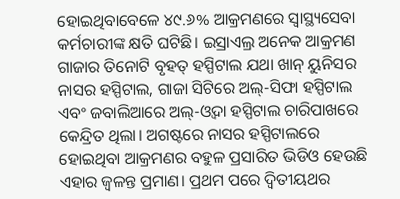ହୋଇଥିବାବେଳେ ୪୯.୬% ଆକ୍ରମଣରେ ସ୍ବାସ୍ଥ୍ୟସେବା କର୍ମଚାରୀଙ୍କ କ୍ଷତି ଘଟିଛି। ଇସ୍ରାଏଲ୍ର ଅନେକ ଆକ୍ରମଣ ଗାଜାର ତିନୋଟି ବୃହତ୍ ହସ୍ପିଟାଲ ଯଥା ଖାନ୍ ୟୁନିସର ନାସର ହସ୍ପିଟାଲ, ଗାଜା ସିଟିରେ ଅଲ୍-ସିଫା ହସ୍ପିଟାଲ ଏବଂ ଜବାଲିଆରେ ଅଲ୍-ଓ୍ବଦା ହସ୍ପିଟାଲ ଚାରିପାଖରେ କେନ୍ଦ୍ରିତ ଥିଲା। ଅଗଷ୍ଟରେ ନାସର ହସ୍ପିଟାଲରେ ହୋଇଥିବା ଆକ୍ରମଣର ବହୁଳ ପ୍ରସାରିତ ଭିଡିଓ ହେଉଛି ଏହାର ଜ୍ୱଳନ୍ତ ପ୍ରମାଣ। ପ୍ରଥମ ପରେ ଦ୍ୱିତୀୟଥର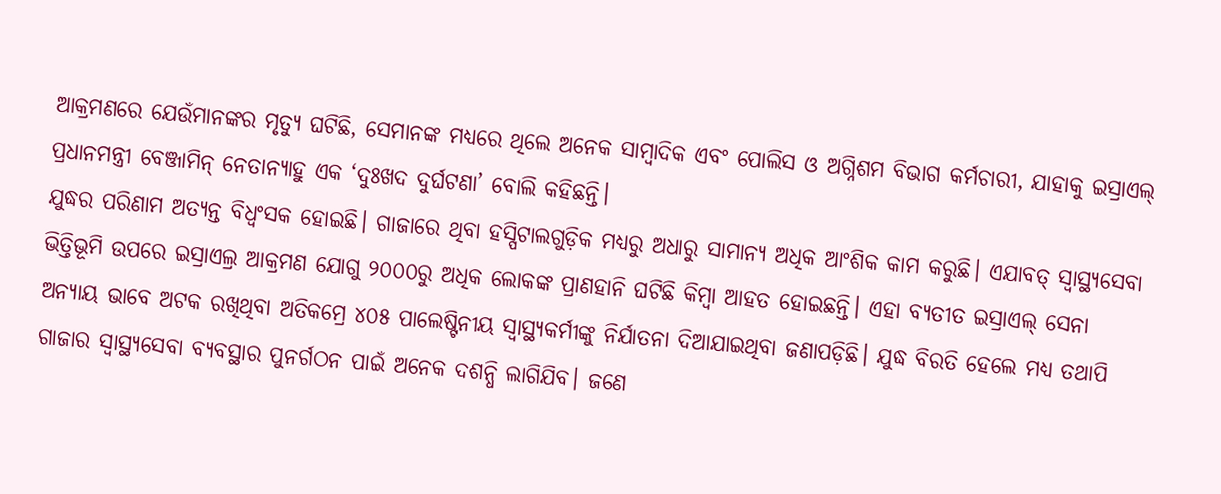ଆକ୍ରମଣରେ ଯେଉଁମାନଙ୍କର ମୃତ୍ୟୁ ଘଟିଛି, ସେମାନଙ୍କ ମଧ୍ୟରେ ଥିଲେ ଅନେକ ସାମ୍ବାଦିକ ଏବଂ ପୋଲିସ ଓ ଅଗ୍ନିଶମ ବିଭାଗ କର୍ମଚାରୀ, ଯାହାକୁ ଇସ୍ରାଏଲ୍ ପ୍ରଧାନମନ୍ତ୍ରୀ ବେଞ୍ଜାମିନ୍ ନେତାନ୍ୟାହୁ ଏକ ‘ଦୁଃଖଦ ଦୁର୍ଘଟଣା’ ବୋଲି କହିଛନ୍ତି।
ଯୁଦ୍ଧର ପରିଣାମ ଅତ୍ୟନ୍ତ ବିଧ୍ୱଂସକ ହୋଇଛି। ଗାଜାରେ ଥିବା ହସ୍ପିଟାଲଗୁଡ଼ିକ ମଧ୍ୟରୁ ଅଧାରୁ ସାମାନ୍ୟ ଅଧିକ ଆଂଶିକ କାମ କରୁଛି। ଏଯାବତ୍ ସ୍ବାସ୍ଥ୍ୟସେବା ଭିତ୍ତିଭୂମି ଉପରେ ଇସ୍ରାଏଲ୍ର ଆକ୍ରମଣ ଯୋଗୁ ୨୦୦୦ରୁ ଅଧିକ ଲୋକଙ୍କ ପ୍ରାଣହାନି ଘଟିଛି କିମ୍ବା ଆହତ ହୋଇଛନ୍ତି। ଏହା ବ୍ୟତୀତ ଇସ୍ରାଏଲ୍ ସେନା ଅନ୍ୟାୟ ଭାବେ ଅଟକ ରଖିଥିବା ଅତିକମ୍ରେ ୪୦୫ ପାଲେଷ୍ଟିନୀୟ ସ୍ବାସ୍ଥ୍ୟକର୍ମୀଙ୍କୁ ନିର୍ଯାତନା ଦିଆଯାଇଥିବା ଜଣାପଡ଼ିଛି। ଯୁଦ୍ଧ ବିରତି ହେଲେ ମଧ୍ୟ ତଥାପି ଗାଜାର ସ୍ବାସ୍ଥ୍ୟସେବା ବ୍ୟବସ୍ଥାର ପୁନର୍ଗଠନ ପାଇଁ ଅନେକ ଦଶନ୍ଧି ଲାଗିଯିବ। ଜଣେ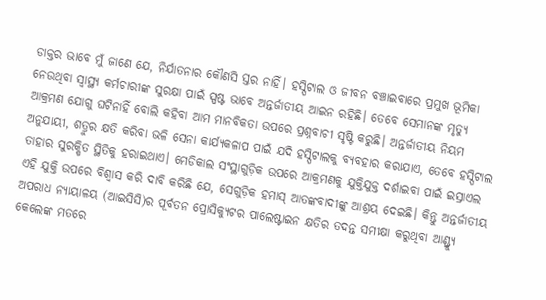ଡାକ୍ତର ଭାବେ ମୁଁ ଜାଣେ ଯେ, ନିର୍ଯାତନାର କୌଣସି ସ୍ତର ନାହିଁ। ହସ୍ପିଟାଲ ଓ ଜୀବନ ବଞ୍ଚାଇବାରେ ପ୍ରମୁଖ ଭୂମିକା ନେଉଥିବା ସ୍ବାସ୍ଥ୍ୟ କର୍ମଚାରୀଙ୍କ ସୁରକ୍ଷା ପାଇଁ ସ୍ପଷ୍ଟ ଭାବେ ଅନ୍ତର୍ଜାତୀୟ ଆଇନ ରହିଛି। ତେବେ ସେମାନଙ୍କ ମୃତ୍ୟୁ ଆକ୍ରମଣ ଯୋଗୁ ଘଟିନାହିଁ ବୋଲି କହିବା ଆମ ମାନବିକତା ଉପରେ ପ୍ରଶ୍ନବାଚୀ ସୃଷ୍ଟି କରୁଛି। ଅନ୍ତର୍ଜାତୀୟ ନିୟମ ଅନୁଯାୟୀ, ଶତ୍ରୁର କ୍ଷତି କରିବା ଭଳି ସେନା କାର୍ଯ୍ୟକଳାପ ପାଇଁ ଯଦି ହସ୍ପିଟାଲକୁ ବ୍ୟବହାର କରାଯାଏ, ତେବେ ହସ୍ପିଟାଲ ତାହାର ସୁରକ୍ଷିତ ସ୍ଥିତିକୁ ହରାଇଥାଏ। ମେଡିକାଲ ସଂସ୍ଥାଗୁଡ଼ିକ ଉପରେ ଆକ୍ରମଣକୁ ଯୁକ୍ତିଯୁକ୍ତ ଦର୍ଶାଇବା ପାଇଁ ଇସ୍ରାଏଲ ଏହି ଯୁକ୍ତି ଉପରେ ବିଶ୍ୱାସ କରି ଦାବି କରିଛି ଯେ, ସେଗୁଡ଼ିକ ହମାସ୍ ଆତଙ୍କବାଦୀଙ୍କୁ ଆଶ୍ରୟ ଦେଇଛି। କିନ୍ତୁ ଅନ୍ତର୍ଜାତୀୟ ଅପରାଧ ନ୍ୟାୟାଳୟ (ଆଇସିସି)ର ପୂର୍ବତନ ପ୍ରୋସିକ୍ୟୁଟର ପାଲେଷ୍ଟାଇନ କ୍ଷତିର ତଦନ୍ତ ସମୀକ୍ଷା କରୁଥିବା ଆଣ୍ଡ୍ର୍ୟୁ କେଲେଙ୍କ ମତରେ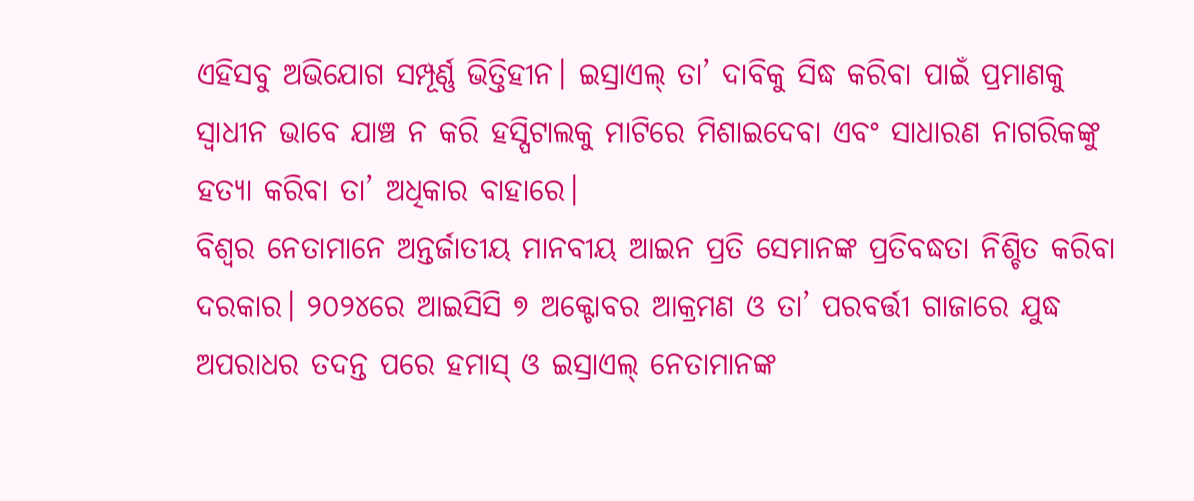ଏହିସବୁ ଅଭିଯୋଗ ସମ୍ପୂର୍ଣ୍ଣ ଭିତ୍ତିହୀନ। ଇସ୍ରାଏଲ୍ ତା’ ଦାବିକୁ ସିଦ୍ଧ କରିବା ପାଇଁ ପ୍ରମାଣକୁ ସ୍ବାଧୀନ ଭାବେ ଯାଞ୍ଚ ନ କରି ହସ୍ପିଟାଲକୁ ମାଟିରେ ମିଶାଇଦେବା ଏବଂ ସାଧାରଣ ନାଗରିକଙ୍କୁ ହତ୍ୟା କରିବା ତା’ ଅଧିକାର ବାହାରେ।
ବିଶ୍ୱର ନେତାମାନେ ଅନ୍ତର୍ଜାତୀୟ ମାନବୀୟ ଆଇନ ପ୍ରତି ସେମାନଙ୍କ ପ୍ରତିବଦ୍ଧତା ନିଶ୍ଚିତ କରିବା ଦରକାର। ୨୦୨୪ରେ ଆଇସିସି ୭ ଅକ୍ଟୋବର ଆକ୍ରମଣ ଓ ତା’ ପରବର୍ତ୍ତୀ ଗାଜାରେ ଯୁଦ୍ଧ ଅପରାଧର ତଦନ୍ତ ପରେ ହମାସ୍ ଓ ଇସ୍ରାଏଲ୍ ନେତାମାନଙ୍କ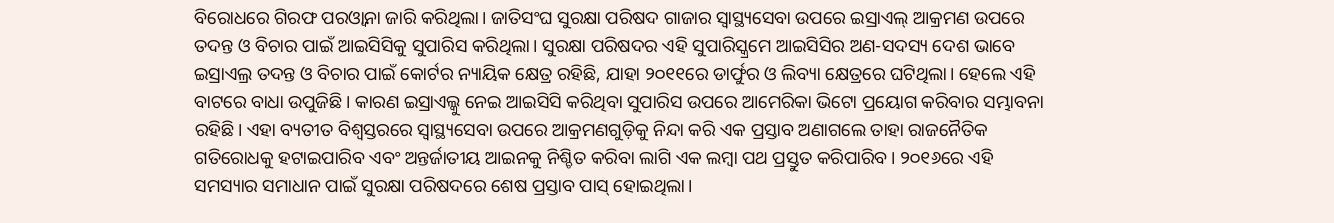ବିରୋଧରେ ଗିରଫ ପରଓ୍ବାନା ଜାରି କରିଥିଲା। ଜାତିସଂଘ ସୁରକ୍ଷା ପରିଷଦ ଗାଜାର ସ୍ବାସ୍ଥ୍ୟସେବା ଉପରେ ଇସ୍ରାଏଲ୍ ଆକ୍ରମଣ ଉପରେ ତଦନ୍ତ ଓ ବିଚାର ପାଇଁ ଆଇସିସିକୁ ସୁପାରିସ କରିଥିଲା। ସୁରକ୍ଷା ପରିଷଦର ଏହି ସୁପାରିସ୍କ୍ରମେ ଆଇସିସିର ଅଣ-ସଦସ୍ୟ ଦେଶ ଭାବେ ଇସ୍ରାଏଲ୍ର ତଦନ୍ତ ଓ ବିଚାର ପାଇଁ କୋର୍ଟର ନ୍ୟାୟିକ କ୍ଷେତ୍ର ରହିଛି, ଯାହା ୨୦୧୧ରେ ଡାର୍ଫୁର ଓ ଲିବ୍ୟା କ୍ଷେତ୍ରରେ ଘଟିଥିଲା। ହେଲେ ଏହି ବାଟରେ ବାଧା ଉପୁଜିଛି। କାରଣ ଇସ୍ରାଏଲ୍କୁ ନେଇ ଆଇସିସି କରିଥିବା ସୁପାରିସ ଉପରେ ଆମେରିକା ଭିଟୋ ପ୍ରୟୋଗ କରିବାର ସମ୍ଭାବନା ରହିଛି। ଏହା ବ୍ୟତୀତ ବିଶ୍ୱସ୍ତରରେ ସ୍ବାସ୍ଥ୍ୟସେବା ଉପରେ ଆକ୍ରମଣଗୁଡ଼ିକୁ ନିନ୍ଦା କରି ଏକ ପ୍ରସ୍ତାବ ଅଣାଗଲେ ତାହା ରାଜନୈତିକ ଗତିରୋଧକୁ ହଟାଇପାରିବ ଏବଂ ଅନ୍ତର୍ଜାତୀୟ ଆଇନକୁ ନିଶ୍ଚିତ କରିବା ଲାଗି ଏକ ଲମ୍ବା ପଥ ପ୍ରସ୍ତୁତ କରିପାରିବ। ୨୦୧୬ରେ ଏହି ସମସ୍ୟାର ସମାଧାନ ପାଇଁ ସୁରକ୍ଷା ପରିଷଦରେ ଶେଷ ପ୍ରସ୍ତାବ ପାସ୍ ହୋଇଥିଲା।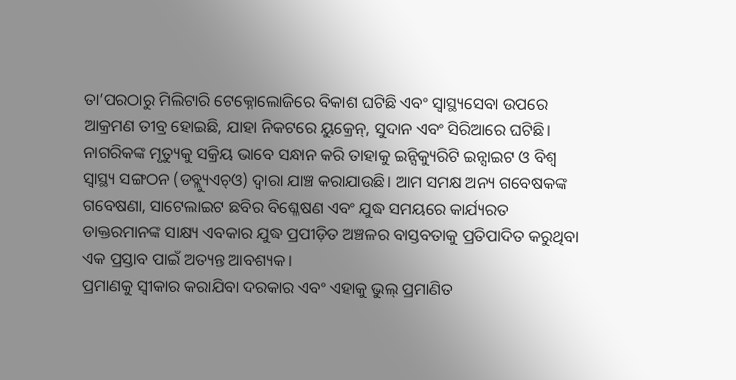ତା’ପରଠାରୁ ମିଲିଟାରି ଟେକ୍ନୋଲୋଜିରେ ବିକାଶ ଘଟିଛି ଏବଂ ସ୍ବାସ୍ଥ୍ୟସେବା ଉପରେ ଆକ୍ରମଣ ତୀବ୍ର ହୋଇଛି, ଯାହା ନିକଟରେ ୟୁକ୍ରେନ୍, ସୁଦାନ ଏବଂ ସିରିଆରେ ଘଟିଛି। ନାଗରିକଙ୍କ ମୃତ୍ୟୁକୁ ସକ୍ରିୟ ଭାବେ ସନ୍ଧାନ କରି ତାହାକୁ ଇନ୍ସିକ୍ୟୁରିଟି ଇନ୍ସାଇଟ ଓ ବିଶ୍ୱ ସ୍ବାସ୍ଥ୍ୟ ସଙ୍ଗଠନ (ଡବ୍ଲ୍ୟୁଏଚ୍ଓ) ଦ୍ୱାରା ଯାଞ୍ଚ କରାଯାଉଛି। ଆମ ସମକ୍ଷ ଅନ୍ୟ ଗବେଷକଙ୍କ ଗବେଷଣା, ସାଟେଲାଇଟ ଛବିର ବିଶ୍ଳେଷଣ ଏବଂ ଯୁଦ୍ଧ ସମୟରେ କାର୍ଯ୍ୟରତ ଡାକ୍ତରମାନଙ୍କ ସାକ୍ଷ୍ୟ ଏବକାର ଯୁଦ୍ଧ ପ୍ରପୀଡ଼ିତ ଅଞ୍ଚଳର ବାସ୍ତବତାକୁ ପ୍ରତିପାଦିତ କରୁଥିବା ଏକ ପ୍ରସ୍ତାବ ପାଇଁ ଅତ୍ୟନ୍ତ ଆବଶ୍ୟକ।
ପ୍ରମାଣକୁ ସ୍ବୀକାର କରାଯିବା ଦରକାର ଏବଂ ଏହାକୁ ଭୁଲ୍ ପ୍ରମାଣିତ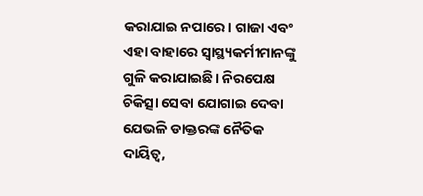କରାଯାଇ ନପାରେ। ଗାଜା ଏବଂ ଏହା ବାହାରେ ସ୍ବାସ୍ଥ୍ୟକର୍ମୀମାନଙ୍କୁ ଗୁଳି କରାଯାଇଛି। ନିରପେକ୍ଷ ଚିକିତ୍ସା ସେବା ଯୋଗାଇ ଦେବା ଯେଭଳି ଡାକ୍ତରଙ୍କ ନୈତିକ ଦାୟିତ୍ୱ,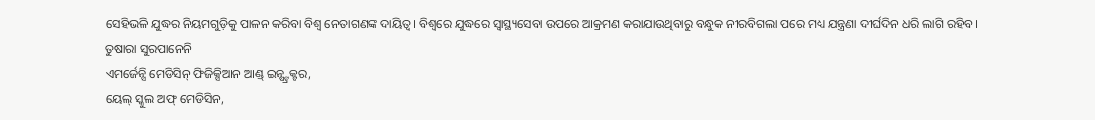ସେହିଭଳି ଯୁଦ୍ଧର ନିୟମଗୁଡ଼ିକୁ ପାଳନ କରିବା ବିଶ୍ୱ ନେତାଗଣଙ୍କ ଦାୟିତ୍ୱ। ବିଶ୍ୱରେ ଯୁଦ୍ଧରେ ସ୍ବାସ୍ଥ୍ୟସେବା ଉପରେ ଆକ୍ରମଣ କରାଯାଉଥିବାରୁ ବନ୍ଧୁକ ନୀରବିଗଲା ପରେ ମଧ୍ୟ ଯନ୍ତ୍ରଣା ଦୀର୍ଘଦିନ ଧରି ଲାଗି ରହିବ।
ତୁଷାରା ସୁରପାନେନି
ଏମର୍ଜେନ୍ସି ମେଡିସିନ୍ ଫିଜିକ୍ସିଆନ ଆଣ୍ଡ୍ ଇନ୍ଷ୍ଟ୍ରକ୍ଟର,
ୟେଲ୍ ସ୍କୁଲ ଅଫ୍ ମେଡିସିନ,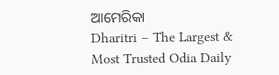ଆମେରିକା
Dharitri – The Largest & Most Trusted Odia Daily